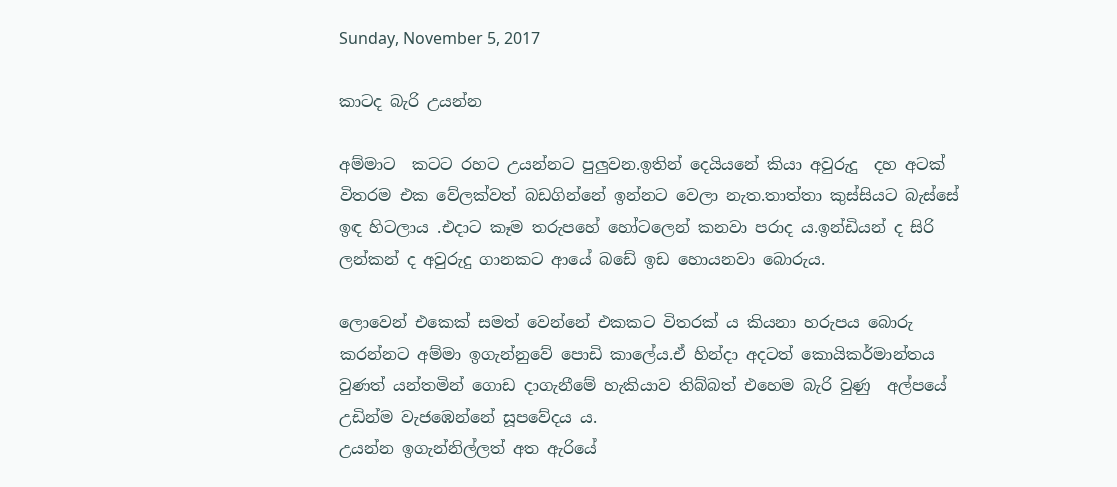Sunday, November 5, 2017

කාටද බැරි උයන්න

අම්මාට  කටට රහට උයන්නට පුලුවන.ඉතින් දෙයියනේ කියා අවුරුදු  දහ අටක් විතරම එක වේලක්වත් බඩගින්නේ ඉන්නට වෙලා නැත.තාත්තා කුස්සියට බැස්සේ ඉඳ හිටලාය .එදාට කෑම තරුපහේ හෝටලෙන් කනවා පරාද ය.ඉන්ඩියන් ද සිරි ලන්කන් ද අවුරුදු ගානකට ආයේ බඩේ ඉඩ හොයනවා බොරුය.

ලොවෙන් එකෙක් සමත් වෙන්නේ එකකට විතරක් ය කියනා හරුපය බොරු කරන්නට අම්මා ඉගැන්නුවේ පොඩි කාලේය.ඒ හින්දා අදටත් කොයිකර්මාන්තය වුණත් යන්තමින් ගොඩ දාගැනීමේ හැකියාව තිබ්බත් එහෙම බැරි වුණු  අල්පයේ උඩින්ම වැජඹෙන්නේ සූපවේදය ය.
උයන්න ඉගැන්නිල්ලත් අත ඇරියේ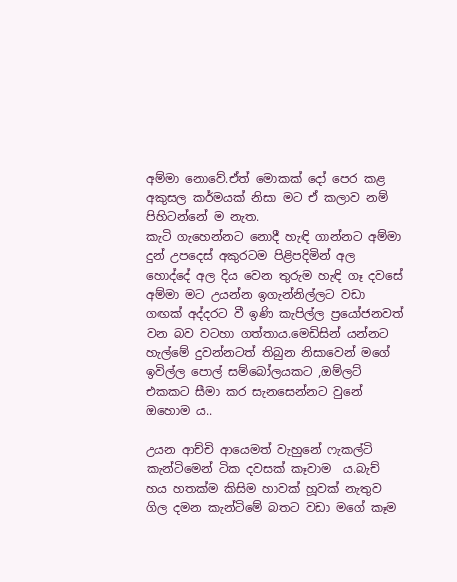අම්මා නොවේ.ඒත් මොකක් දෝ පෙර කළ අකුසල කර්මයක් නිසා මට ඒ කලාව නම් පිහිටන්නේ ම නැත.
කැටි ගැහෙන්නට නොදී හැඳි ගාන්නට අම්මා දුන් උපදෙස් අකුරටම පිළිපදිමින් අල හොද්දේ අල දිය වෙන තුරුම හැඳි ගෑ දවසේ අම්මා මට උයන්න ඉගැන්නිල්ලට වඩා ගඟක් අද්දරට වී ඉණි කැපිල්ල ප්‍රයෝජනවත් වන බව වටහා ගත්තාය.මෙඩිසින් යන්නට හැල්මේ දුවන්නටත් තිබුන නිසාවෙන් මගේ ඉවිල්ල පොල් සම්බෝලයකට ,ඔම්ලට් එකකට සීමා කර සැනසෙන්නට වුනේ ඔහොම ය..

උයන ආච්චි ආයෙමත් වැහුනේ ෆැකල්ටි කැන්ටිමෙන් ටික දවසක් කෑවාම  ය.බැච් හය හතක්ම කිසිම හාවක් හූවක් නැතුව ගිල දමන කැන්ටිමේ බතට වඩා මගේ කෑම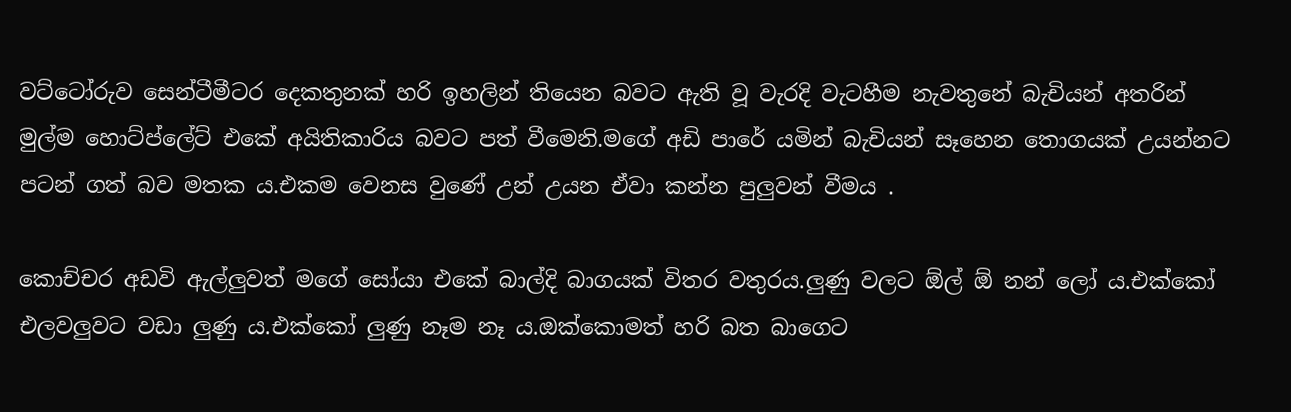වට්ටෝරුව සෙන්ටීමීටර දෙකතුනක් හරි ඉහලින් තියෙන බවට ඇති වූ වැරදි වැටහීම නැවතුනේ බැචියන් අතරින් මුල්ම හොට්ප්ලේට් එකේ අයිතිකාරිය බවට පත් වීමෙනි.මගේ අඩි පාරේ යමින් බැචියන් සෑහෙන තොගයක් උයන්නට පටන් ගත් බව මතක ය.එකම වෙනස වුණේ උන් උයන ඒවා කන්න පුලුවන් වීමය .

කොච්චර අඩවි ඇල්ලුවත් මගේ සෝයා එකේ බාල්දි බාගයක් විතර වතුරය.ලුණු වලට ඕල් ඕ නන් ලෝ ය.එක්කෝ එලවලුවට වඩා ලුණු ය.එක්කෝ ලුණු නෑම නෑ ය.ඔක්කොමත් හරි බත බාගෙට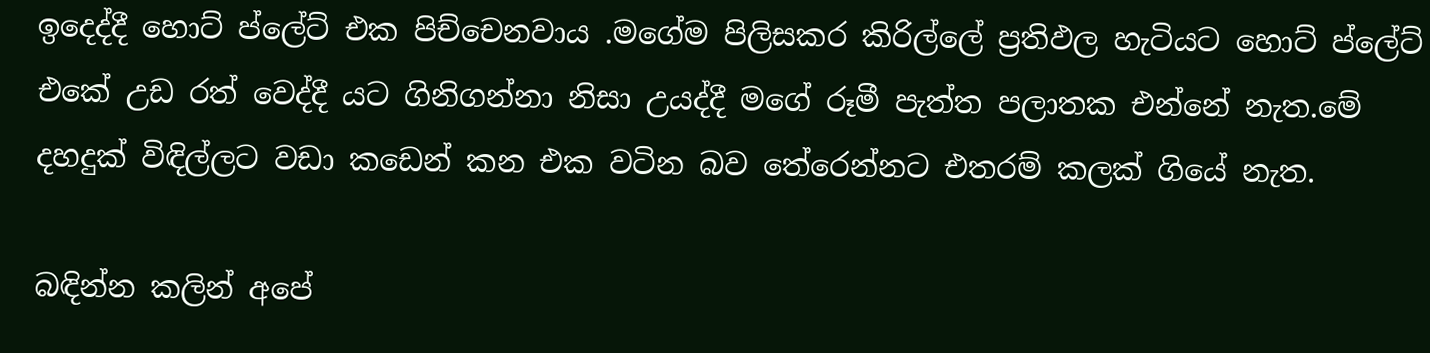ඉදෙද්දී හොට් ප්ලේට් එක පිච්චෙනවාය .මගේම පිලිසකර කිරිල්ලේ ප්‍රතිඵල හැටියට හොට් ප්ලේට් එකේ උඩ රත් වෙද්දී යට ගිනිගන්නා නිසා උයද්දී මගේ රූමී පැත්ත පලාතක එන්නේ නැත.මේ දහදුක් විඳිල්ලට වඩා කඩෙන් කන එක වටින බව තේරෙන්නට එතරම් කලක් ගියේ නැත.

බඳින්න කලින් අපේ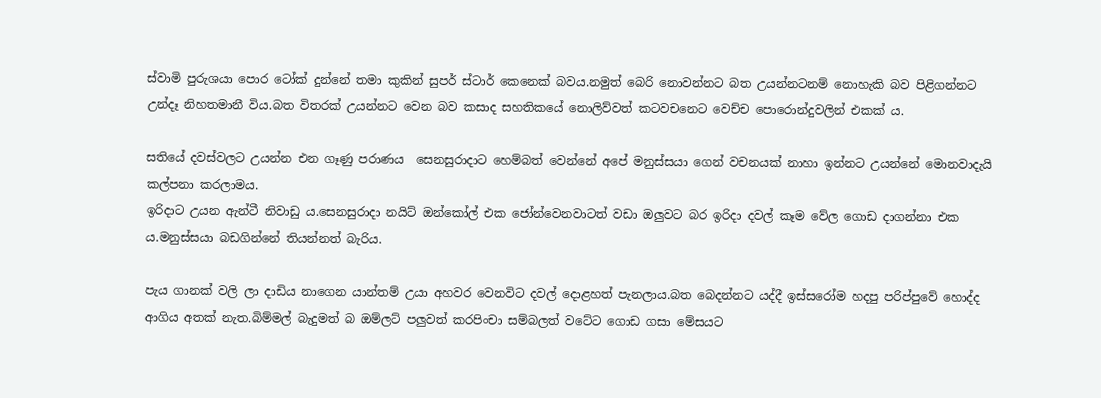ස්වාමි පුරුශයා පොර ටෝක් දුන්නේ තමා කුකින් සුපර් ස්ටාර් කෙනෙක් බවය.නමුත් බෙරි නොවන්නට බත උයන්නටනම් නොහැකි බව පිළිගන්නට උන්දෑ නිහතමානී විය.බත විතරක් උයන්නට වෙන බව කසාද සහතිකයේ නොලිව්වත් කටවචනෙට වෙච්ච පොරොන්දුවලින් එකක් ය.

සතියේ දවස්වලට උයන්න එන ගෑණු පරාණය  සෙනසුරාදාට හෙම්බත් වෙන්නේ අපේ මනුස්සයා ගෙන් වචනයක් නාහා ඉන්නට උයන්නේ මොනවාදැයි කල්පනා කරලාමය.
ඉරිදාට උයන ඇන්ටී නිවාඩු ය.සෙනසුරාදා නයිට් ඔන්කෝල් එක ජෝන්වෙනවාටත් වඩා ඔලුවට බර ඉරිදා දවල් කෑම වේල ගොඩ දාගන්නා එක ය.මනුස්සයා බඩගින්නේ තියන්නත් බැරිය.

පැය ගානක් වලි ලා දාඩිය නාගෙන යාන්තම් උයා අහවර වෙනවිට දවල් දොළහත් පැනලාය.බත බෙදන්නට යද්දී ඉස්සරෝම හදපු පරිප්පුවේ හොද්ද ආගිය අතක් නැත.බිම්මල් බැදුමත් බ ඔම්ලට් පලුවත් කරපිංචා සම්බලත් වටේට ගොඩ ගසා මේසයට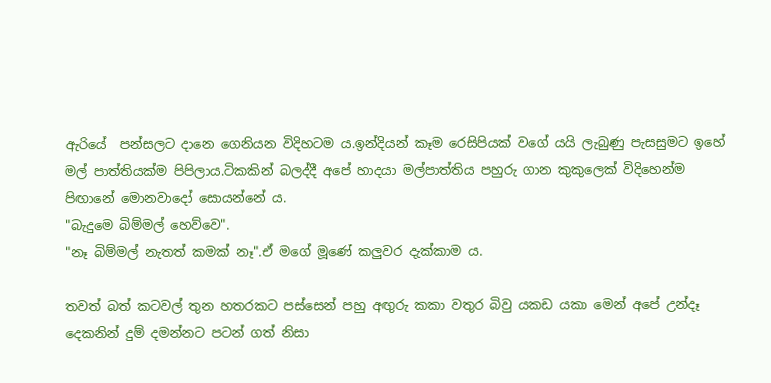ඇරියේ  පන්සලට දානෙ ගෙනියන විදිහටම ය.ඉන්දියන් කෑම රෙසිපියක් වගේ යයි ලැබුණු පැසසුමට ඉහේ මල් පාත්තියක්ම පිපිලාය.ටිකකින් බලද්දී අපේ හාදයා මල්පාත්තිය පහුරු ගාන කුකුලෙක් විදිහෙන්ම පිඟානේ මොනවාදෝ සොයන්නේ ය.
"බැදුමෙ බිම්මල් හෙව්වෙ".
"නෑ බිම්මල් නැතත් කමක් නෑ".ඒ මගේ මූණේ කලුවර දැක්කාම ය.

තවත් බත් කටවල් තුන හතරකට පස්සෙන් පහු අඟුරු කකා වතුර බිවු යකඩ යකා මෙන් අපේ උන්දෑ දෙකනින් දුම් දමන්නට පටන් ගත් නිසා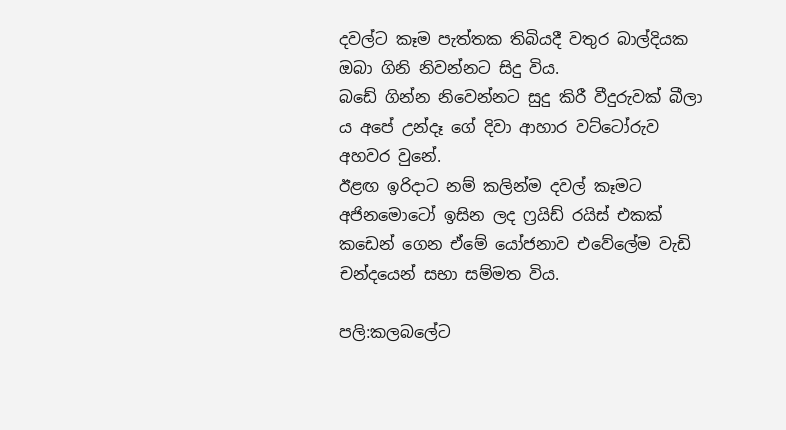දවල්ට කෑම පැත්තක තිබියදී වතුර බාල්දියක ඔබා ගිනි නිවන්නට සිදු විය.
බඩේ ගින්න නිවෙන්නට සුදු කිරී වීදුරුවක් බීලා ය අපේ උන්දෑ ගේ දිවා ආහාර වට්ටෝරුව අහවර වුනේ.
ඊළඟ ඉරිදාට නම් කලින්ම දවල් කෑමට අජිනමොටෝ ඉසින ලද ෆ්‍රයිඩ් රයිස් එකක් කඩෙන් ගෙන ඒමේ යෝජනාව එවේලේම වැඩි චන්දයෙන් සභා සම්මත විය.

පලි:කලබලේට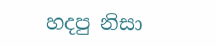හදපු නිසා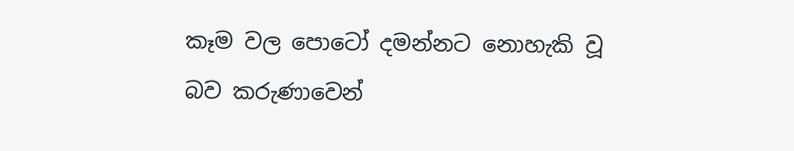කෑම වල පොටෝ දමන්නට නොහැකි වූ බව කරුණාවෙන්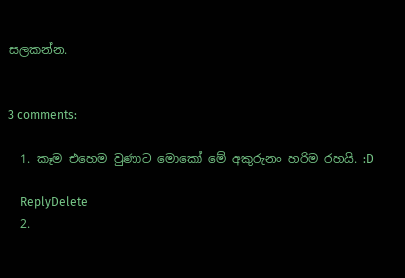සලකන්න.


3 comments:

  1. කෑම එහෙම වුණාට මොකෝ මේ අකුරුනං හරිම රහයි. :D

    ReplyDelete
  2.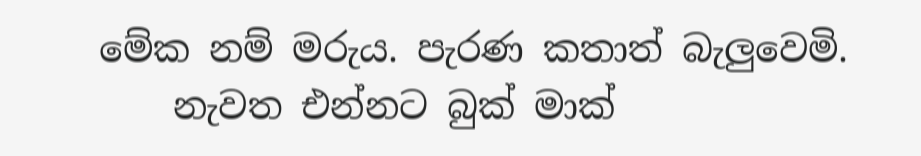මේක නම් මරුය. පැරණ කතාත් බැලුවෙමි.
    නැවත එන්නට බුක් මාක්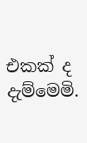එකක් ද දැම්මෙමි.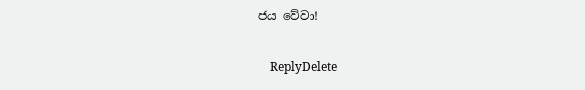ජය වේවා!

    ReplyDelete